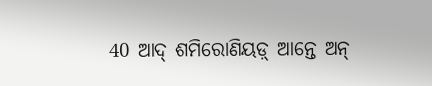40 ଆଦ୍ ଶମିରୋଣିୟଡ଼୍ ଆନ୍ତେ ଅନ୍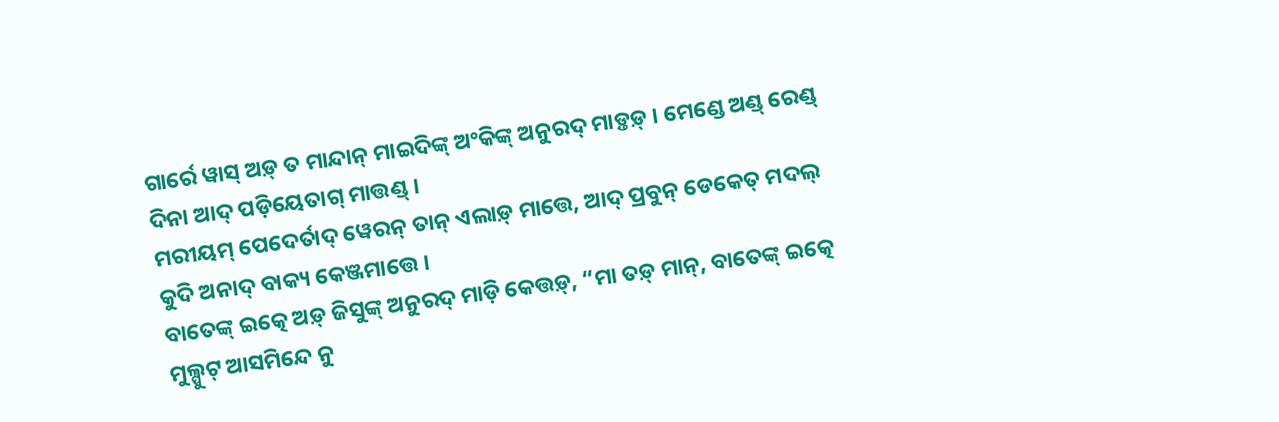ଗାର୍ରେ ୱାସ୍ ଅଡ଼୍ ତ ମାନ୍ଦାନ୍ ମାଇଦିଙ୍କ୍ ଅଂକିଙ୍କ୍ ଅନୁରଦ୍ ମାଡ଼୍ତଡ଼୍ । ମେଣ୍ଡେ ଅଣ୍ଡ୍ ରେଣ୍ଡ୍ ଦିନା ଆଦ୍ ପଡ଼ିୟେତାଗ୍ ମାତ୍ତଣ୍ଡ୍ ।
ମରୀୟମ୍ ପେଦେର୍ତାଦ୍ ୱେରନ୍ ତାନ୍ ଏଲାଡ଼୍ ମାତ୍ତେ, ଆଦ୍ ପ୍ରବୁନ୍ ଡେକେତ୍ ମଦଲ୍ କୁଦି ଅନାଦ୍ ବାକ୍ୟ କେଞ୍ଜମାତ୍ତେ ।
ବାତେଙ୍କ୍ ଇତ୍କେ ଅଡ଼୍ ଜିସୁଙ୍କ୍ ଅନୁରଦ୍ ମାଡ଼ି କେତ୍ତଡ଼୍, “ମା ତଡ଼୍ ମାନ୍, ବାତେଙ୍କ୍ ଇତ୍କେ ମୁଲ୍ପୁଟ୍ ଆସମିନ୍ଦେ ନୁ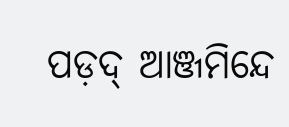ପଡ଼ଦ୍ ଆଞ୍ଜମିନ୍ଦେ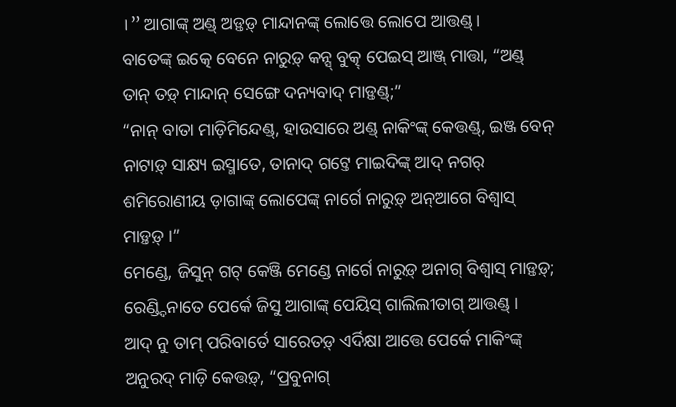।” ଆଗାଙ୍କ୍ ଅଣ୍ଡ୍ ଅଡ଼୍ତଡ଼୍ ମାନ୍ଦାନଙ୍କ୍ ଲୋତ୍ତେ ଲୋପେ ଆତ୍ତଣ୍ଡ୍ ।
ବାତେଙ୍କ୍ ଇତ୍କେ ବେନେ ନାରୁଡ଼୍ କନ୍ସ୍ ବୁତ୍କ୍ ପେଇସ୍ ଆଞ୍ଜ୍ ମାତ୍ତା, “ଅଣ୍ଡ୍ ତାନ୍ ତଡ଼୍ ମାନ୍ଦାନ୍ ସେଙ୍ଗେ ଦନ୍ୟବାଦ୍ ମାଡ଼୍ତଣ୍ଡ୍;”
“ନାନ୍ ବାତା ମାଡ଼ିମିନ୍ଦେଣ୍ଡ୍, ହାଉସାରେ ଅଣ୍ଡ୍ ନାକିଂଙ୍କ୍ କେତ୍ତଣ୍ଡ୍, ଇଞ୍ଜ ବେନ୍ ନାଟାଡ଼୍ ସାକ୍ଷ୍ୟ ଇସ୍ମାତେ, ତାନାଦ୍ ଗଟ୍ତେ ମାଇଦିଙ୍କ୍ ଆଦ୍ ନଗର୍ ଶମିରୋଣୀୟ ଡ଼ାଗାଙ୍କ୍ ଲୋପେଙ୍କ୍ ନାର୍ଗେ ନାରୁଡ଼୍ ଅନ୍ଆଗେ ବିଶ୍ୱାସ୍ ମାଡ଼୍ତଡ଼୍ ।”
ମେଣ୍ଡେ, ଜିସୁନ୍ ଗଟ୍ କେଞ୍ଜି ମେଣ୍ଡେ ନାର୍ଗେ ନାରୁଡ଼୍ ଅନାଗ୍ ବିଶ୍ୱାସ୍ ମାଡ଼୍ତଡ଼୍;
ରେଣ୍ଡ୍ଦିନାତେ ପେର୍କେ ଜିସୁ ଆଗାଙ୍କ୍ ପେୟିସ୍ ଗାଲିଲୀତାଗ୍ ଆତ୍ତଣ୍ଡ୍ ।
ଆଦ୍ ନୁ ତାମ୍ ପରିବାର୍ତେ ସାରେତଡ଼୍ ଏର୍ଦିକ୍ଷା ଆତ୍ତେ ପେର୍କେ ମାକିଂଙ୍କ୍ ଅନୁରଦ୍ ମାଡ଼ି କେତ୍ତଡ଼୍, “ପ୍ରବୁନାଗ୍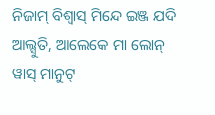ନିଜାମ୍ ବିଶ୍ୱାସ୍ ମିନ୍ଦେ ଇଞ୍ଜ ଯଦି ଆଲ୍ସୁତି, ଆଲେକେ ମା ଲୋନ୍ ୱାସ୍ ମାନୁଟ୍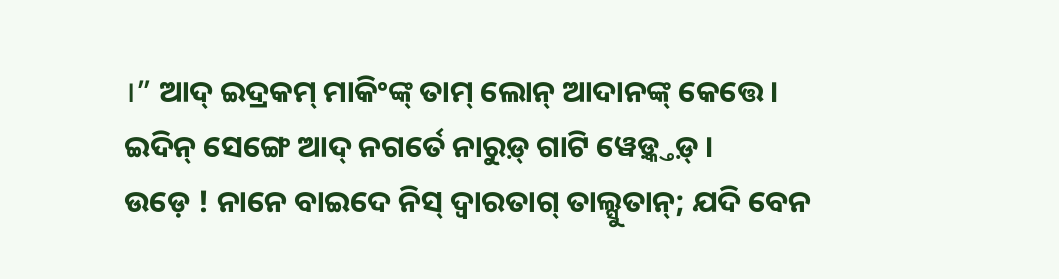।” ଆଦ୍ ଇଦ୍ରକମ୍ ମାକିଂଙ୍କ୍ ତାମ୍ ଲୋନ୍ ଆଦାନଙ୍କ୍ କେତ୍ତେ ।
ଇଦିନ୍ ସେଙ୍ଗେ ଆଦ୍ ନଗର୍ତେ ନାରୁଡ଼୍ ଗାଟି ୱେଡ଼୍କ୍ତଡ଼୍ ।
ଉଡ଼େ ! ନାନେ ବାଇଦେ ନିସ୍ ଦ୍ୱାରତାଗ୍ ତାଲ୍ସୁତାନ୍; ଯଦି ବେନ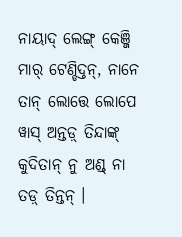ନାୟାଦ୍ ଲେଙ୍ଗ୍ କେଞ୍ଜି ମାର୍ ଟେଣ୍ଡିଦ୍ତନ୍, ନାନେ ତାନ୍ ଲୋତ୍ତେ ଲୋପେ ୱାସ୍ ଅନ୍ତଡ଼୍ ତିନ୍ଦାଙ୍କ୍ କୁଦିତାନ୍ ନୁ ଅଣ୍ଡ୍ ନା ତଡ଼୍ ତିନ୍ତନ୍ ।